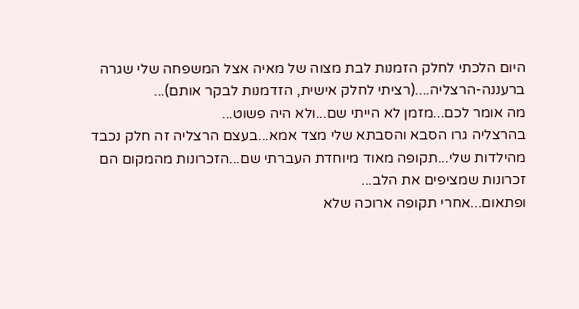היום הלכתי לחלק הזמנות לבת מצוה של מאיה אצל המשפחה שלי שגרה ברעננה-הרצליה....(רציתי לחלק אישית, הזדמנות לבקר אותם)...
מה אומר לכם...מזמן לא הייתי שם...ולא היה פשוט...
בהרצליה גרו הסבא והסבתא שלי מצד אמא...בעצם הרצליה זה חלק נכבד מהילדות שלי...תקופה מאוד מיוחדת העברתי שם...הזכרונות מהמקום הם זכרונות שמציפים את הלב...
ופתאום...אחרי תקופה ארוכה שלא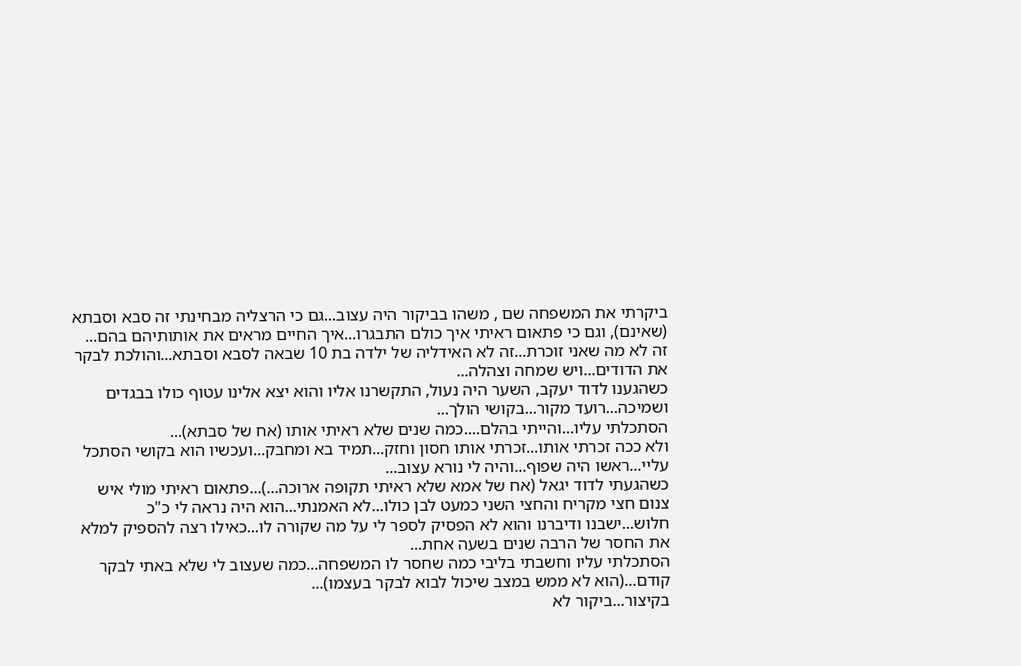ביקרתי את המשפחה שם , משהו בביקור היה עצוב...גם כי הרצליה מבחינתי זה סבא וסבתא (שאינם), וגם כי פתאום ראיתי איך כולם התבגרו...איך החיים מראים את אותותיהם בהם...
זה לא מה שאני זוכרת...זה לא האידליה של ילדה בת 10 שבאה לסבא וסבתא...והולכת לבקר את הדודים...ויש שמחה וצהלה...
כשהגענו לדוד יעקב, השער היה נעול, התקשרנו אליו והוא יצא אלינו עטוף כולו בבגדים ושמיכה...רועד מקור...בקושי הולך...
הסתכלתי עליו...והייתי בהלם....כמה שנים שלא ראיתי אותו (אח של סבתא)...
ולא ככה זכרתי אותו...זכרתי אותו חסון וחזק...תמיד בא ומחבק...ועכשיו הוא בקושי הסתכל עליי...ראשו היה שפוף...והיה לי נורא עצוב...
כשהגעתי לדוד יגאל (אח של אמא שלא ראיתי תקופה ארוכה...)...פתאום ראיתי מולי איש צנום חצי מקריח והחצי השני כמעט לבן כולו...לא האמנתי...הוא היה נראה לי כ"כ חלוש...ישבנו ודיברנו והוא לא הפסיק לספר לי על מה שקורה לו...כאילו רצה להספיק למלא את החסר של הרבה שנים בשעה אחת...
הסתכלתי עליו וחשבתי בליבי כמה שחסר לו המשפחה...כמה שעצוב לי שלא באתי לבקר קודם...(הוא לא ממש במצב שיכול לבוא לבקר בעצמו)...
בקיצור...ביקור לא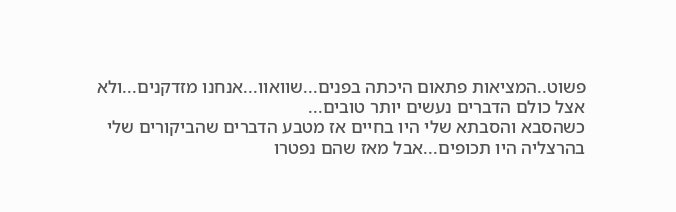פשוט..המציאות פתאום היכתה בפנים...שוואוו...אנחנו מזדקנים...ולא אצל כולם הדברים נעשים יותר טובים...
כשהסבא והסבתא שלי היו בחיים אז מטבע הדברים שהביקורים שלי בהרצליה היו תכופים...אבל מאז שהם נפטרו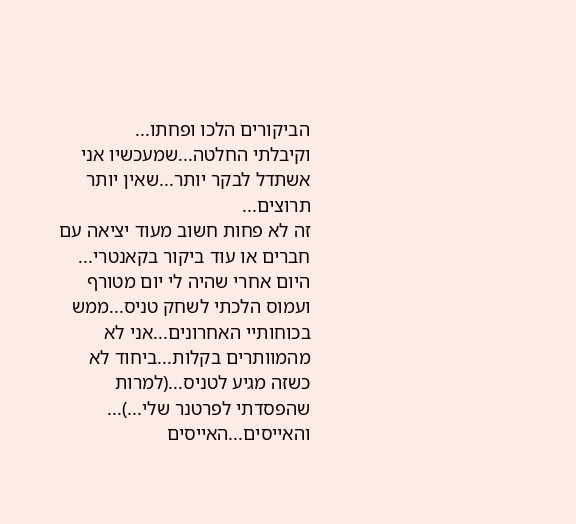הביקורים הלכו ופחתו...
וקיבלתי החלטה...שמעכשיו אני אשתדל לבקר יותר...שאין יותר תרוצים...
זה לא פחות חשוב מעוד יציאה עם חברים או עוד ביקור בקאנטרי...
היום אחרי שהיה לי יום מטורף ועמוס הלכתי לשחק טניס...ממש בכוחותיי האחרונים...אני לא מהמוותרים בקלות...ביחוד לא כשזה מגיע לטניס...(למרות שהפסדתי לפרטנר שלי...)...
והאייסים...האייסים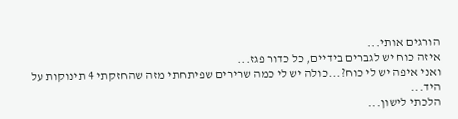הורגים אותי...
איזה כוח יש לגברים בידיים, כל כדור פגז...
ואני איפה יש לי כוח?...כולה יש לי כמה שרירים שפיתחתי מזה שהחזקתי 4 תינוקות על היד...
הלכתי לישון...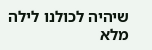שיהיה לכולנו לילה מלא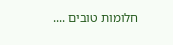חלומות טובים ....